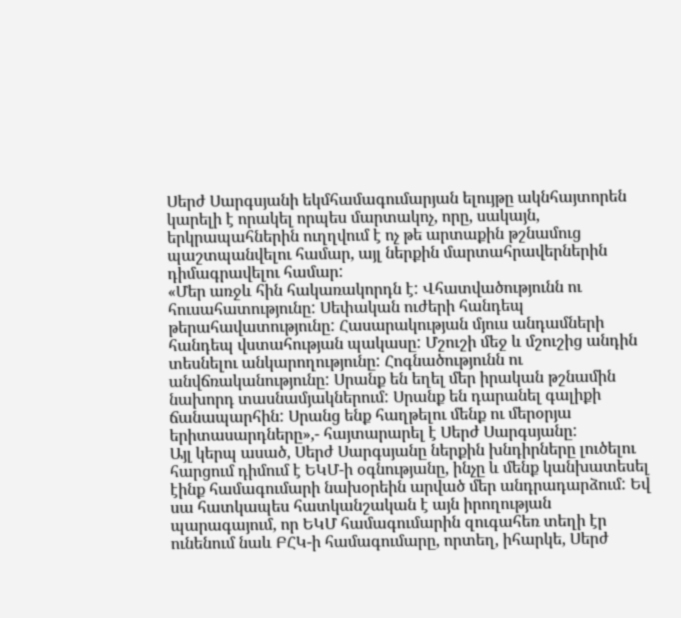Սերժ Սարգսյանի եկմհամագումարյան ելույթը ակնհայտորեն կարելի է որակել որպես մարտակոչ, որը, սակայն, երկրապահներին ուղղվում է ոչ թե արտաքին թշնամուց պաշտպանվելու համար, այլ ներքին մարտահրավերներին դիմագրավելու համար:
«Մեր առջև հին հակառակորդն է: Վհատվածությունն ու հուսահատությունը: Սեփական ուժերի հանդեպ թերահավատությունը: Հասարակության մյուս անդամների հանդեպ վստահության պակասը: Մշուշի մեջ և մշուշից անդին տեսնելու անկարողությունը: Հոգնածությունն ու անվճռականությունը: Սրանք են եղել մեր իրական թշնամին նախորդ տասնամյակներում: Սրանք են դարանել գալիքի ճանապարհին: Սրանց ենք հաղթելու մենք ու մերօրյա երիտասարդները»,- հայտարարել է Սերժ Սարգսյանը:
Այլ կերպ ասած, Սերժ Սարգսյանը ներքին խնդիրները լուծելու հարցում դիմում է ԵԿՄ-ի օգնությանը, ինչը և մենք կանխատեսել էինք համագումարի նախօրեին արված մեր անդրադարձում: Եվ սա հատկապես հատկանշական է այն իրողության պարագայում, որ ԵԿՄ համագումարին զուգահեռ տեղի էր ունենում նաև ԲՀԿ-ի համագումարը, որտեղ, իհարկե, Սերժ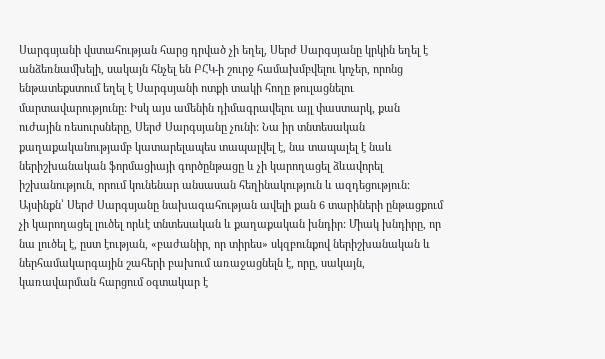Սարգսյանի վստահության հարց դրված չի եղել, Սերժ Սարգսյանը կրկին եղել է անձեռնամխելի, սակայն հնչել են ԲՀԿ-ի շուրջ համախմբվելու կոչեր, որոնց ենթատեքստում եղել է Սարգսյանի ոտքի տակի հողը թուլացնելու մարտավարությունը: Իսկ այս ամենին դիմագրավելու այլ փաստարկ, քան ուժային ռեսուրսները, Սերժ Սարգսյանը չունի: Նա իր տնտեսական քաղաքականությամբ կատարելապես տապալվել է, նա տապալել է նաև ներիշխանական ֆորմացիայի գործընթացը և չի կարողացել ձևավորել իշխանություն, որում կունենար անսասան հեղինակություն և ազդեցություն: Այսինքն՝ Սերժ Սարգսյանը նախագահության ավելի քան 6 տարիների ընթացքում չի կարողացել լուծել որևէ տնտեսական և քաղաքական խնդիր: Միակ խնդիրը, որ նա լուծել է, ըստ էության, «բաժանիր, որ տիրես» սկզբունքով ներիշխանական և ներհամակարգային շահերի բախում առաջացնելն է, որը, սակայն, կառավարման հարցում օգտակար է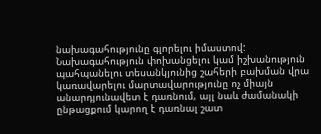նախագահությունը գլորելու իմաստով: Նախագահություն փոխանցելու կամ իշխանություն պահպանելու տեսանկյունից շահերի բախման վրա կառավարելու մարտավարությունը ոչ միայն անարդյունավետ է դառնում, այլ նաև ժամանակի ընթացքում կարող է դառնալ շատ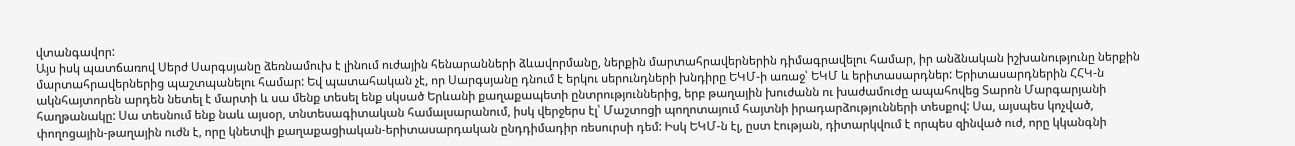վտանգավոր:
Այս իսկ պատճառով Սերժ Սարգսյանը ձեռնամուխ է լինում ուժային հենարանների ձևավորմանը, ներքին մարտահրավերներին դիմագրավելու համար, իր անձնական իշխանությունը ներքին մարտահրավերներից պաշտպանելու համար: Եվ պատահական չէ, որ Սարգսյանը դնում է երկու սերունդների խնդիրը ԵԿՄ-ի առաջ՝ ԵԿՄ և երիտասարդներ: Երիտասարդներին ՀՀԿ-ն ակնհայտորեն արդեն նետել է մարտի և սա մենք տեսել ենք սկսած Երևանի քաղաքապետի ընտրություններից, երբ թաղային խուժանն ու խաժամուժը ապահովեց Տարոն Մարգարյանի հաղթանակը: Սա տեսնում ենք նաև այսօր, տնտեսագիտական համալսարանում, իսկ վերջերս էլ՝ Մաշտոցի պողոտայում հայտնի իրադարձությունների տեսքով: Սա, այսպես կոչված, փողոցային-թաղային ուժն է, որը կնետվի քաղաքացիական-երիտասարդական ընդդիմադիր ռեսուրսի դեմ: Իսկ ԵԿՄ-ն էլ, ըստ էության, դիտարկվում է որպես զինված ուժ, որը կկանգնի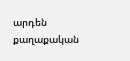արդեն քաղաքական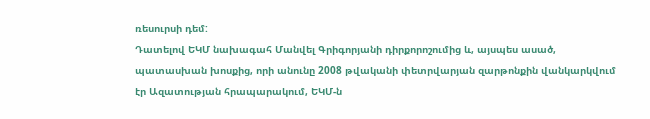ռեսուրսի դեմ:
Դատելով ԵԿՄ նախագահ Մանվել Գրիգորյանի դիրքորոշումից և, այսպես ասած, պատասխան խոսքից, որի անունը 2008 թվականի փետրվարյան զարթոնքին վանկարկվում էր Ազատության հրապարակում, ԵԿՄ-ն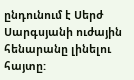ընդունում է Սերժ Սարգսյանի ուժային հենարանը լինելու հայտը: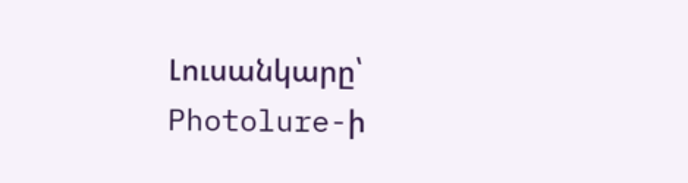Լուսանկարը՝ Photolure-ի